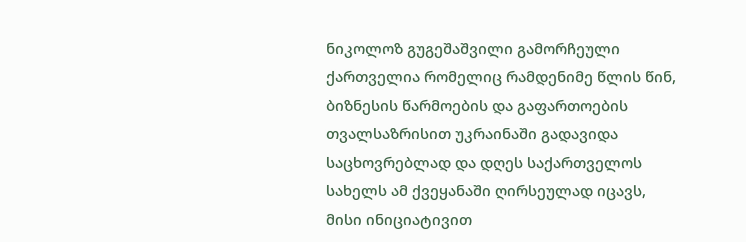ნიკოლოზ გუგეშაშვილი გამორჩეული ქართველია რომელიც რამდენიმე წლის წინ, ბიზნესის წარმოების და გაფართოების თვალსაზრისით უკრაინაში გადავიდა საცხოვრებლად და დღეს საქართველოს სახელს ამ ქვეყანაში ღირსეულად იცავს, მისი ინიციატივით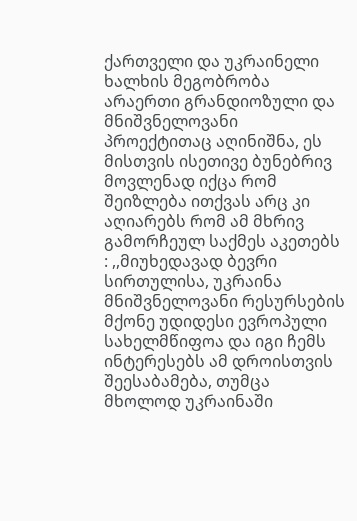ქართველი და უკრაინელი ხალხის მეგობრობა არაერთი გრანდიოზული და მნიშვნელოვანი პროექტითაც აღინიშნა, ეს მისთვის ისეთივე ბუნებრივ მოვლენად იქცა რომ შეიზლება ითქვას არც კი აღიარებს რომ ამ მხრივ გამორჩეულ საქმეს აკეთებს : ,,მიუხედავად ბევრი სირთულისა, უკრაინა მნიშვნელოვანი რესურსების მქონე უდიდესი ევროპული სახელმწიფოა და იგი ჩემს ინტერესებს ამ დროისთვის შეესაბამება, თუმცა მხოლოდ უკრაინაში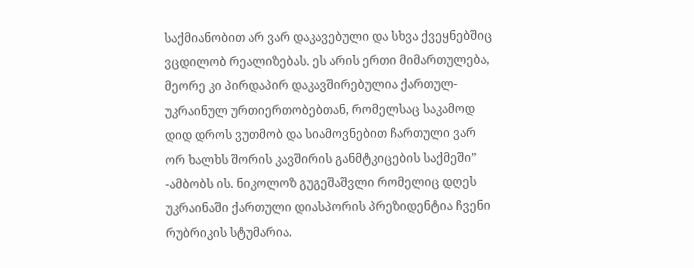საქმიანობით არ ვარ დაკავებული და სხვა ქვეყნებშიც ვცდილობ რეალიზებას. ეს არის ერთი მიმართულება, მეორე კი პირდაპირ დაკავშირებულია ქართულ-უკრაინულ ურთიერთობებთან, რომელსაც საკამოდ დიდ დროს ვუთმობ და სიამოვნებით ჩართული ვარ ორ ხალხს შორის კავშირის განმტკიცების საქმეში” -ამბობს ის. ნიკოლოზ გუგეშაშვლი რომელიც დღეს უკრაინაში ქართული დიასპორის პრეზიდენტია ჩვენი რუბრიკის სტუმარია.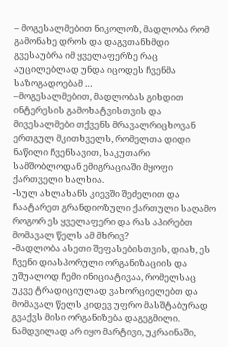– მოგესალმებით ნიკოლოზ, მადლობა რომ გამონახე დროს და დაგვთანხმდი გვესაუბრა იმ ყველაფერზე რაც აუცილებლად უნდა იცოდეს ჩვენმა საზოგადოებამ …
–მოგესალმებით, მადლობას გიხდით ინტერესის გამოხატვისთვის და მივესალმები თქვენს მრავალრიცხოვან ერთგულ მკითხველს, რომელთა დიდი ნაწილი ჩვენსავით, საკუთარი სამშობლოდან ემიგრაციაში მყოფი ქართველი ხალხია.
-სულ ახლახანს კიევში შეძელით და ჩაატარეთ გრანდიოზული ქართული საღამო როგორ ეს ყველაფერი და რას აპირებთ მომავალ წელს ამ მხრივ?
-მადლობა ასეთი შეფასებისთვის, დიახ, ეს ჩვენი დიასპორული ორგანიზაციის და უშუალოდ ჩემი ინიციატივაა, რომელსაც უკვე ტრადიციულად ვახორციელებთ და მომავალ წელს კიდევ უფრო მასშტაბურად გვაქვს მისი ორგანიზება დაგეგმილი. ნამდვილად არ იყო მარტივი, უკრაინაში,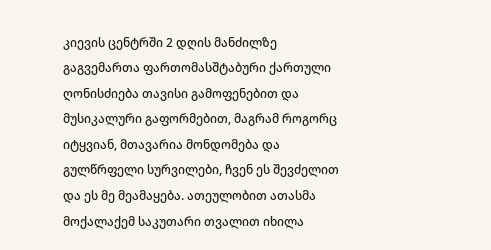კიევის ცენტრში 2 დღის მანძილზე გაგვემართა ფართომასშტაბური ქართული ღონისძიება თავისი გამოფენებით და მუსიკალური გაფორმებით, მაგრამ როგორც იტყვიან, მთავარია მონდომება და გულწრფელი სურვილები, ჩვენ ეს შევძელით და ეს მე მეამაყება. ათეულობით ათასმა მოქალაქემ საკუთარი თვალით იხილა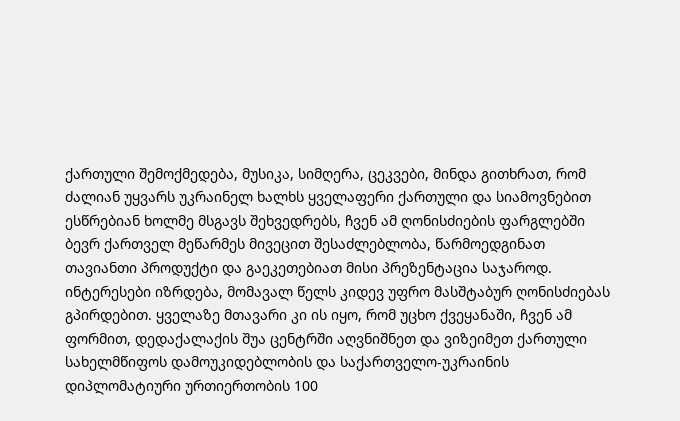ქართული შემოქმედება, მუსიკა, სიმღერა, ცეკვები, მინდა გითხრათ, რომ ძალიან უყვარს უკრაინელ ხალხს ყველაფერი ქართული და სიამოვნებით ესწრებიან ხოლმე მსგავს შეხვედრებს, ჩვენ ამ ღონისძიების ფარგლებში ბევრ ქართველ მეწარმეს მივეცით შესაძლებლობა, წარმოედგინათ თავიანთი პროდუქტი და გაეკეთებიათ მისი პრეზენტაცია საჯაროდ. ინტერესები იზრდება, მომავალ წელს კიდევ უფრო მასშტაბურ ღონისძიებას გპირდებით. ყველაზე მთავარი კი ის იყო, რომ უცხო ქვეყანაში, ჩვენ ამ ფორმით, დედაქალაქის შუა ცენტრში აღვნიშნეთ და ვიზეიმეთ ქართული სახელმწიფოს დამოუკიდებლობის და საქართველო-უკრაინის დიპლომატიური ურთიერთობის 100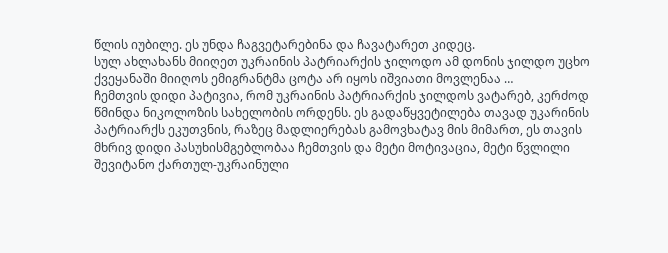წლის იუბილე. ეს უნდა ჩაგვეტარებინა და ჩავატარეთ კიდეც.
სულ ახლახანს მიიღეთ უკრაინის პატრიარქის ჯილოდო ამ დონის ჯილდო უცხო ქვეყანაში მიიღოს ემიგრანტმა ცოტა არ იყოს იშვიათი მოვლენაა …
ჩემთვის დიდი პატივია, რომ უკრაინის პატრიარქის ჯილდოს ვატარებ, კერძოდ წმინდა ნიკოლოზის სახელობის ორდენს. ეს გადაწყვეტილება თავად უკარინის პატრიარქს ეკუთვნის, რაზეც მადლიერებას გამოვხატავ მის მიმართ, ეს თავის მხრივ დიდი პასუხისმგებლობაა ჩემთვის და მეტი მოტივაცია, მეტი წვლილი შევიტანო ქართულ-უკრაინული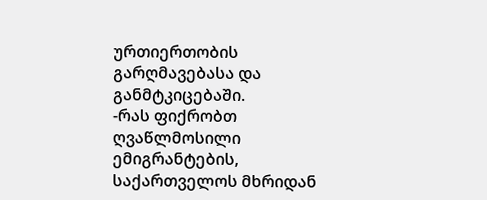ურთიერთობის გარღმავებასა და განმტკიცებაში.
-რას ფიქრობთ ღვაწლმოსილი ემიგრანტების, საქართველოს მხრიდან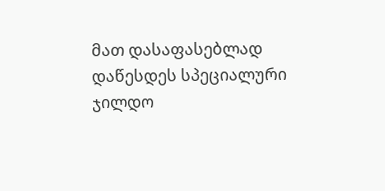მათ დასაფასებლად დაწესდეს სპეციალური ჯილდო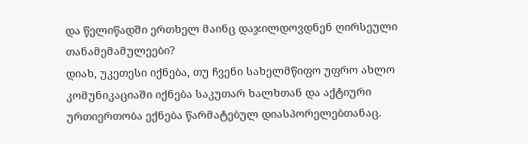და წელიწადში ერთხელ მაინც დაჯილდოვდნენ ღირსეული თანამემამულეები?
დიახ, უკეთესი იქნება, თუ ჩვენი სახელმწიფო უფრო ახლო კომუნიკაციაში იქნება საკუთარ ხალხთან და აქტიური ურთიერთობა ექნება წარმატებულ დიასპორელებთანაც.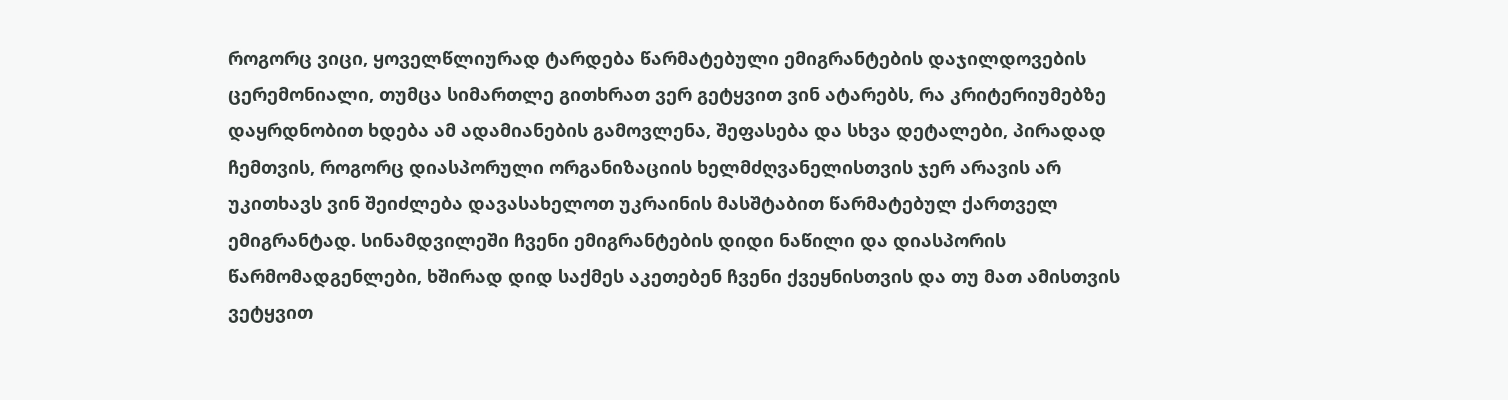როგორც ვიცი, ყოველწლიურად ტარდება წარმატებული ემიგრანტების დაჯილდოვების ცერემონიალი, თუმცა სიმართლე გითხრათ ვერ გეტყვით ვინ ატარებს, რა კრიტერიუმებზე დაყრდნობით ხდება ამ ადამიანების გამოვლენა, შეფასება და სხვა დეტალები, პირადად ჩემთვის, როგორც დიასპორული ორგანიზაციის ხელმძღვანელისთვის ჯერ არავის არ უკითხავს ვინ შეიძლება დავასახელოთ უკრაინის მასშტაბით წარმატებულ ქართველ ემიგრანტად. სინამდვილეში ჩვენი ემიგრანტების დიდი ნაწილი და დიასპორის წარმომადგენლები, ხშირად დიდ საქმეს აკეთებენ ჩვენი ქვეყნისთვის და თუ მათ ამისთვის ვეტყვით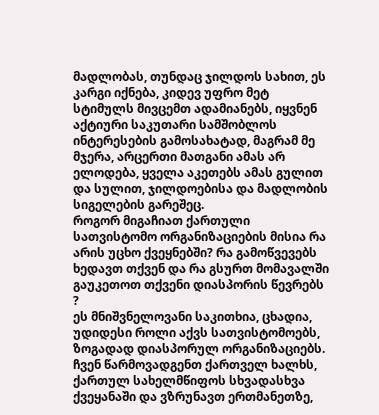მადლობას, თუნდაც ჯილდოს სახით, ეს კარგი იქნება, კიდევ უფრო მეტ სტიმულს მივცემთ ადამიანებს, იყვნენ აქტიური საკუთარი სამშობლოს ინტერესების გამოსახატად, მაგრამ მე მჯერა, არცერთი მათგანი ამას არ ელოდება, ყველა აკეთებს ამას გულით და სულით, ჯილდოებისა და მადლობის სიგელების გარეშეც.
როგორ მიგაჩიათ ქართული სათვისტომო ორგანიზაციების მისია რა არის უცხო ქვეყნებში? რა გამოწვევებს ხედავთ თქვენ და რა გსურთ მომავალში გაუკეთოთ თქვენი დიასპორის წევრებს ?
ეს მნიშვნელოვანი საკითხია, ცხადია, უდიდესი როლი აქვს სათვისტომოებს, ზოგადად დიასპორულ ორგანიზაციებს. ჩვენ წარმოვადგენთ ქართველ ხალხს, ქართულ სახელმწიფოს სხვადასხვა ქვეყანაში და ვზრუნავთ ერთმანეთზე,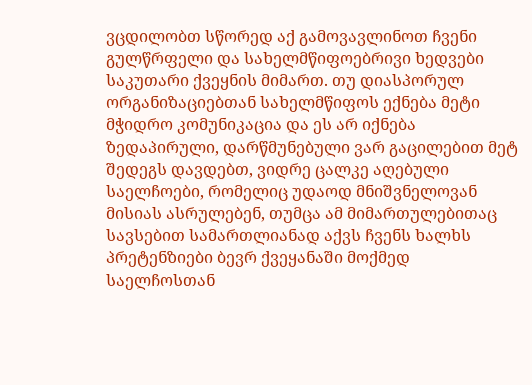ვცდილობთ სწორედ აქ გამოვავლინოთ ჩვენი გულწრფელი და სახელმწიფოებრივი ხედვები საკუთარი ქვეყნის მიმართ. თუ დიასპორულ ორგანიზაციებთან სახელმწიფოს ექნება მეტი მჭიდრო კომუნიკაცია და ეს არ იქნება ზედაპირული, დარწმუნებული ვარ გაცილებით მეტ შედეგს დავდებთ, ვიდრე ცალკე აღებული საელჩოები, რომელიც უდაოდ მნიშვნელოვან მისიას ასრულებენ, თუმცა ამ მიმართულებითაც სავსებით სამართლიანად აქვს ჩვენს ხალხს პრეტენზიები ბევრ ქვეყანაში მოქმედ საელჩოსთან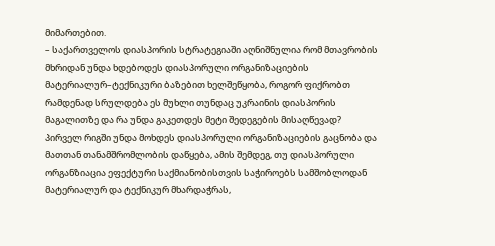მიმართებით.
– საქართველოს დიასპორის სტრატეგიაში აღნიშნულია რომ მთავრობის მხრიდან უნდა ხდებოდეს დიასპორული ორგანიზაციების მატერიალურ–ტექნიკური ბაზებით ხელშეწყობა, როგორ ფიქრობთ რამდენად სრულდება ეს მუხლი თუნდაც უკრაინის დიასპორის მაგალითზე და რა უნდა გაკეთდეს მეტი შედეგების მისაღწევად?
პირველ რიგში უნდა მოხდეს დიასპორული ორგანიზაციების გაცნობა და მათთან თანამშრომლობის დაწყება, ამის შემდეგ, თუ დიასპორული ორგანზიაცია ეფექტური საქმიანობისთვის საჭიროებს სამშობლოდან მატერიალურ და ტექნიკურ მხარდაჭრას,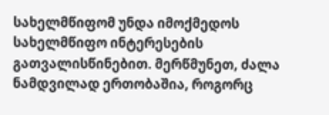სახელმწიფომ უნდა იმოქმედოს სახელმწიფო ინტერესების გათვალისწინებით. მერწმუნეთ, ძალა ნამდვილად ერთობაშია, როგორც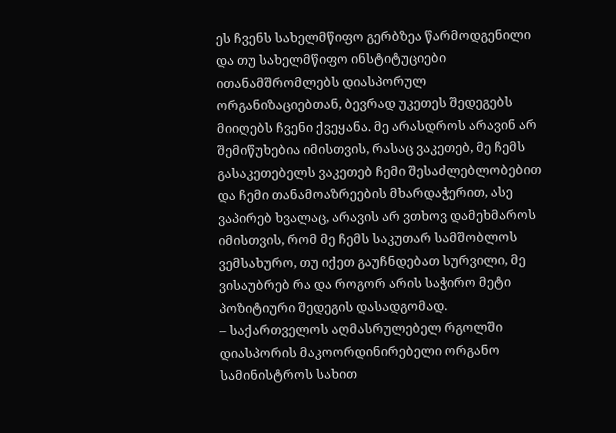ეს ჩვენს სახელმწიფო გერბზეა წარმოდგენილი და თუ სახელმწიფო ინსტიტუციები ითანამშრომლებს დიასპორულ ორგანიზაციებთან, ბევრად უკეთეს შედეგებს მიიღებს ჩვენი ქვეყანა. მე არასდროს არავინ არ შემიწუხებია იმისთვის, რასაც ვაკეთებ, მე ჩემს გასაკეთებელს ვაკეთებ ჩემი შესაძლებლობებით და ჩემი თანამოაზრეების მხარდაჭერით, ასე ვაპირებ ხვალაც, არავის არ ვთხოვ დამეხმაროს იმისთვის, რომ მე ჩემს საკუთარ სამშობლოს ვემსახურო, თუ იქეთ გაუჩნდებათ სურვილი, მე ვისაუბრებ რა და როგორ არის საჭირო მეტი პოზიტიური შედეგის დასადგომად.
– საქართველოს აღმასრულებელ რგოლში დიასპორის მაკოორდინირებელი ორგანო სამინისტროს სახით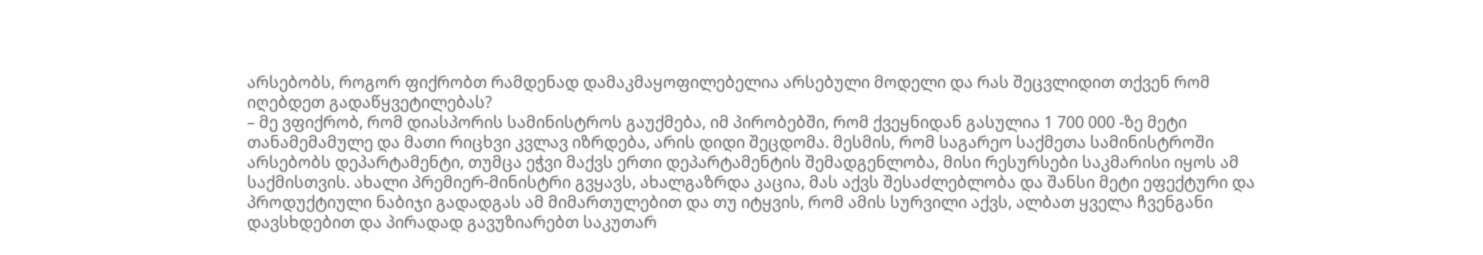არსებობს, როგორ ფიქრობთ რამდენად დამაკმაყოფილებელია არსებული მოდელი და რას შეცვლიდით თქვენ რომ იღებდეთ გადაწყვეტილებას?
– მე ვფიქრობ, რომ დიასპორის სამინისტროს გაუქმება, იმ პირობებში, რომ ქვეყნიდან გასულია 1 700 000 -ზე მეტი თანამემამულე და მათი რიცხვი კვლავ იზრდება, არის დიდი შეცდომა. მესმის, რომ საგარეო საქმეთა სამინისტროში არსებობს დეპარტამენტი, თუმცა ეჭვი მაქვს ერთი დეპარტამენტის შემადგენლობა, მისი რესურსები საკმარისი იყოს ამ საქმისთვის. ახალი პრემიერ-მინისტრი გვყავს, ახალგაზრდა კაცია, მას აქვს შესაძლებლობა და შანსი მეტი ეფექტური და პროდუქტიული ნაბიჯი გადადგას ამ მიმართულებით და თუ იტყვის, რომ ამის სურვილი აქვს, ალბათ ყველა ჩვენგანი დავსხდებით და პირადად გავუზიარებთ საკუთარ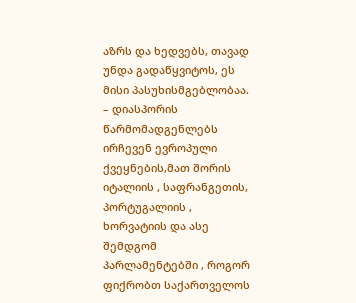აზრს და ხედვებს, თავად უნდა გადაწყვიტოს, ეს მისი პასუხისმგებლობაა.
– დიასპორის წარმომადგენლებს ირჩევენ ევროპული ქვეყნების,მათ შორის იტალიის , საფრანგეთის, პორტუგალიის , ხორვატიის და ასე შემდგომ პარლამენტებში , როგორ ფიქრობთ საქართველოს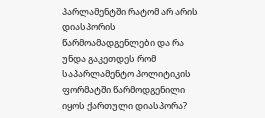პარლამენტში რატომ არ არის დიასპორის წარმოამადგენლები და რა უნდა გაკეთდეს რომ საპარლამენტო პოლიტიკის ფორმატში წარმოდგენილი იყოს ქართული დიასპორა?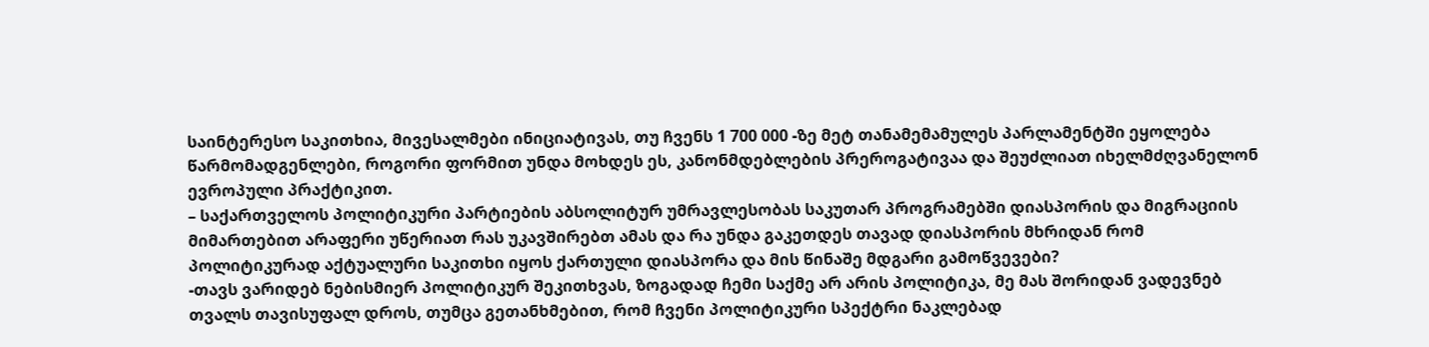საინტერესო საკითხია, მივესალმები ინიციატივას, თუ ჩვენს 1 700 000 -ზე მეტ თანამემამულეს პარლამენტში ეყოლება წარმომადგენლები, როგორი ფორმით უნდა მოხდეს ეს, კანონმდებლების პრეროგატივაა და შეუძლიათ იხელმძღვანელონ ევროპული პრაქტიკით.
– საქართველოს პოლიტიკური პარტიების აბსოლიტურ უმრავლესობას საკუთარ პროგრამებში დიასპორის და მიგრაციის მიმართებით არაფერი უწერიათ რას უკავშირებთ ამას და რა უნდა გაკეთდეს თავად დიასპორის მხრიდან რომ პოლიტიკურად აქტუალური საკითხი იყოს ქართული დიასპორა და მის წინაშე მდგარი გამოწვევები?
-თავს ვარიდებ ნებისმიერ პოლიტიკურ შეკითხვას, ზოგადად ჩემი საქმე არ არის პოლიტიკა, მე მას შორიდან ვადევნებ თვალს თავისუფალ დროს, თუმცა გეთანხმებით, რომ ჩვენი პოლიტიკური სპექტრი ნაკლებად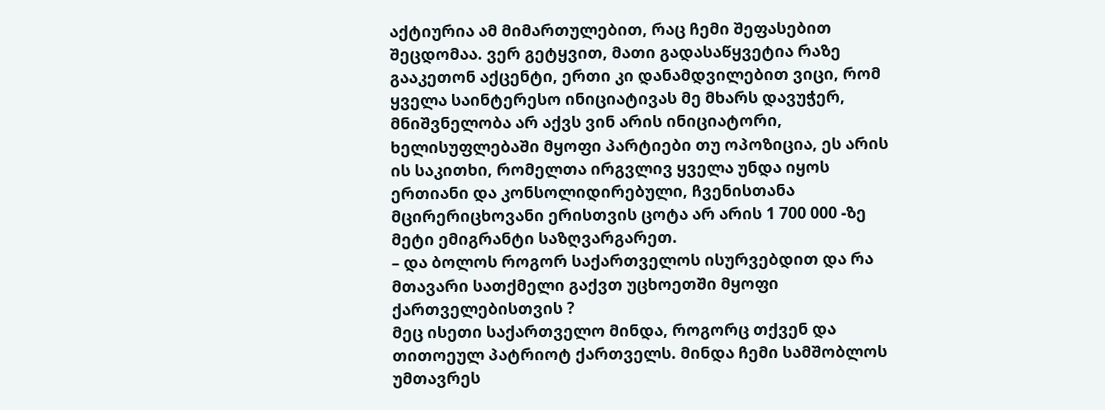აქტიურია ამ მიმართულებით, რაც ჩემი შეფასებით შეცდომაა. ვერ გეტყვით, მათი გადასაწყვეტია რაზე გააკეთონ აქცენტი, ერთი კი დანამდვილებით ვიცი, რომ ყველა საინტერესო ინიციატივას მე მხარს დავუჭერ, მნიშვნელობა არ აქვს ვინ არის ინიციატორი, ხელისუფლებაში მყოფი პარტიები თუ ოპოზიცია, ეს არის ის საკითხი, რომელთა ირგვლივ ყველა უნდა იყოს ერთიანი და კონსოლიდირებული, ჩვენისთანა მცირერიცხოვანი ერისთვის ცოტა არ არის 1 700 000 -ზე მეტი ემიგრანტი საზღვარგარეთ.
– და ბოლოს როგორ საქართველოს ისურვებდით და რა მთავარი სათქმელი გაქვთ უცხოეთში მყოფი ქართველებისთვის ?
მეც ისეთი საქართველო მინდა, როგორც თქვენ და თითოეულ პატრიოტ ქართველს. მინდა ჩემი სამშობლოს უმთავრეს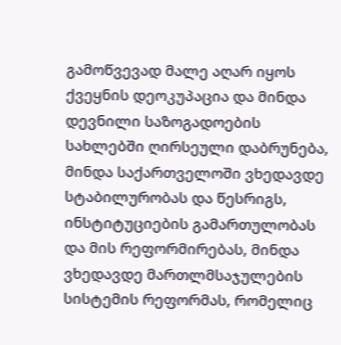გამოწვევად მალე აღარ იყოს ქვეყნის დეოკუპაცია და მინდა დევნილი საზოგადოების სახლებში ღირსეული დაბრუნება, მინდა საქართველოში ვხედავდე სტაბილურობას და წესრიგს, ინსტიტუციების გამართულობას და მის რეფორმირებას, მინდა ვხედავდე მართლმსაჯულების სისტემის რეფორმას, რომელიც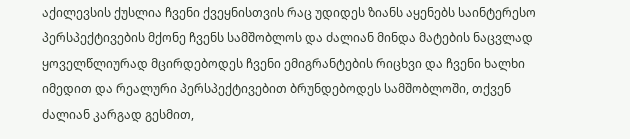აქილევსის ქუსლია ჩვენი ქვეყნისთვის რაც უდიდეს ზიანს აყენებს საინტერესო პერსპექტივების მქონე ჩვენს სამშობლოს და ძალიან მინდა მატების ნაცვლად ყოველწლიურად მცირდებოდეს ჩვენი ემიგრანტების რიცხვი და ჩვენი ხალხი იმედით და რეალური პერსპექტივებით ბრუნდებოდეს სამშობლოში, თქვენ ძალიან კარგად გესმით,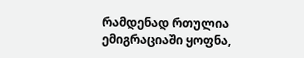რამდენად რთულია ემიგრაციაში ყოფნა,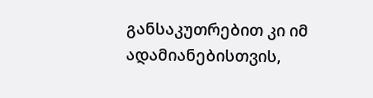განსაკუთრებით კი იმ ადამიანებისთვის,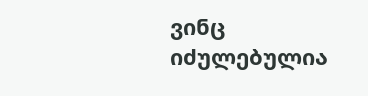ვინც იძულებულია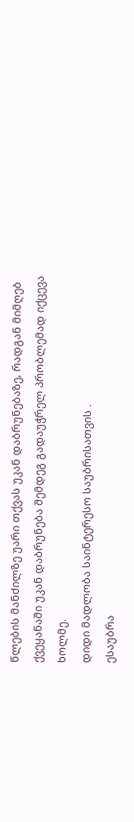წლების მანძილზე უარი თქვას უკან დაბრუნებაზე, რადგან მიმღებ ქვეყანაში უკან დაბრუნება შემდეგ გადაუჭრელ პრობლემად იქცევა ხოლმე.
დიდი მადლობა საინტერესო საუბრისათვის .
ესაუბრა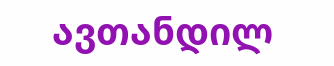ავთანდილ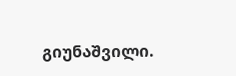გიუნაშვილი.